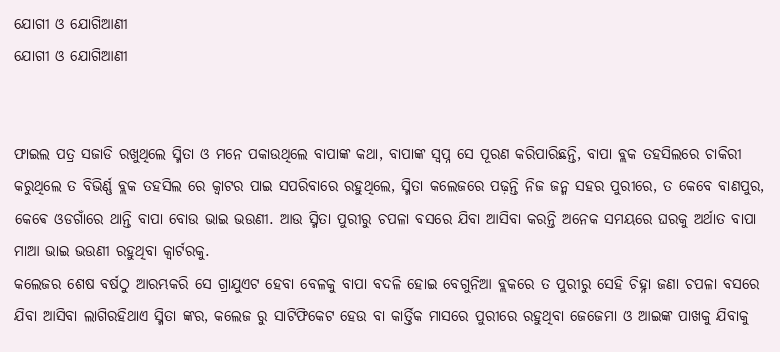ଯୋଗୀ ଓ ଯୋଗିଆଣୀ
ଯୋଗୀ ଓ ଯୋଗିଆଣୀ


ଫାଇଲ ପତ୍ର ସଜାଡି ରଖୁଥିଲେ ସ୍ମିତା ଓ ମନେ ପକାଉଥିଲେ ବାପାଙ୍କ କଥା, ବାପାଙ୍କ ସ୍ବପ୍ନ ସେ ପୂରଣ କରିପାରିଛନ୍ତି, ବାପା ବ୍ଲକ ତହସିଲରେ ଚାକିରୀ କରୁଥିଲେ ତ ବିଭିର୍ଣ୍ଣ ବ୍ଲକ ତହସିଲ ରେ କ୍ୱାଟର ପାଇ ସପରିବାରେ ରହୁଥିଲେ, ସ୍ମିତା କଲେଜରେ ପଢ଼ନ୍ତି ନିଜ ଜନ୍ମ ସହର ପୁରୀରେ, ତ କେବେ ବାଣପୁର, କେଵେ ଓଡଗାଁରେ ଥାନ୍ତି ବାପା ବୋଉ ଭାଇ ଭଉଣୀ. ଆଉ ସ୍ମିତା ପୁରୀରୁ ଚପଳା ବସରେ ଯିବା ଆସିବା କରନ୍ତି ଅନେକ ସମୟରେ ଘରକୁ ଅର୍ଥାତ ବାପା ମାଆ ଭାଇ ଭଉଣୀ ରହୁଥିବା କ୍ୱାର୍ଟରକୁ.
କଲେଜର ଶେଷ ବର୍ଷଠୁ ଆରମ୍ଭକରି ସେ ଗ୍ରାଯୁଏଟ ହେବା ବେଳକୁ ବାପା ବଦଳି ହୋଇ ବେଗୁନିଆ ବ୍ଲକରେ ତ ପୁରୀରୁ ସେହି ଚିହ୍ନା ଜଣା ଚପଳା ବସରେ ଯିବା ଆସିବା ଲାଗିରହିଥାଏ ସ୍ମିତା ଙ୍କର, କଲେଜ ରୁ ସାଟିଫିକେଟ ହେଉ ବା କାର୍ତ୍ତିକ ମାସରେ ପୁରୀରେ ରହୁଥିବା ଜେଜେମା ଓ ଆଇଙ୍କ ପାଖକୁ ଯିବାକୁ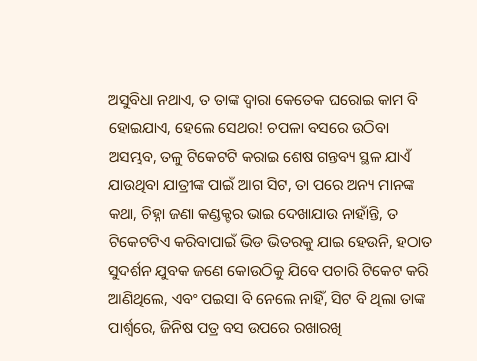ଅସୁବିଧା ନଥାଏ, ତ ତାଙ୍କ ଦ୍ୱାରା କେତେକ ଘରୋଇ କାମ ବି ହୋଇଯାଏ, ହେଲେ ସେଥର! ଚପଳା ବସରେ ଉଠିବା ଅସମ୍ଭବ, ତଳୁ ଟିକେଟଟି କରାଇ ଶେଷ ଗନ୍ତବ୍ୟ ସ୍ଥଳ ଯାଏଁ ଯାଉଥିବା ଯାତ୍ରୀଙ୍କ ପାଇଁ ଆଗ ସିଟ, ତା ପରେ ଅନ୍ୟ ମାନଙ୍କ କଥା, ଚିହ୍ନା ଜଣା କଣ୍ଡକ୍ଟର ଭାଇ ଦେଖାଯାଉ ନାହାଁନ୍ତି, ତ ଟିକେଟଟିଏ କରିବାପାଇଁ ଭିଡ ଭିତରକୁ ଯାଇ ହେଉନି, ହଠାତ ସୁଦର୍ଶନ ଯୁବକ ଜଣେ କୋଉଠିକୁ ଯିବେ ପଚାରି ଟିକେଟ କରି ଆଣିଥିଲେ, ଏବଂ ପଇସା ବି ନେଲେ ନାହିଁ, ସିଟ ବି ଥିଲା ତାଙ୍କ ପାର୍ଶ୍ୱରେ, ଜିନିଷ ପତ୍ର ବସ ଉପରେ ରଖାରଖି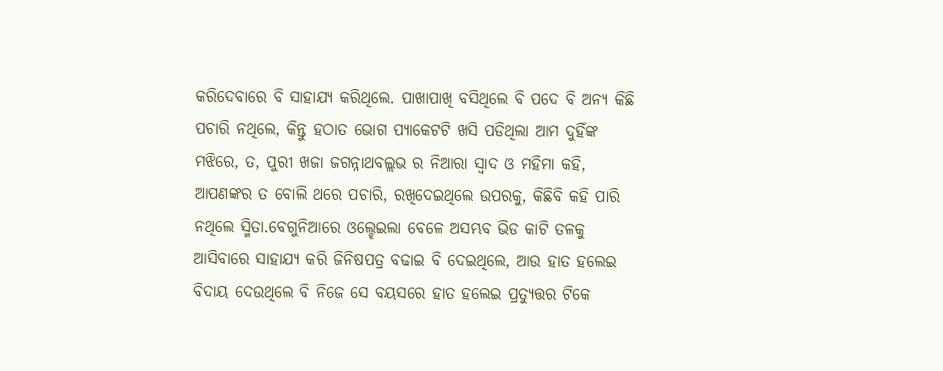କରିଦେବାରେ ବି ସାହାଯ୍ୟ କରିଥିଲେ. ପାଖାପାଖି ବସିଥିଲେ ବି ପଦେ ବି ଅନ୍ୟ କିଛି ପଚାରି ନଥିଲେ, କିନ୍ତୁ ହଠାତ ଭୋଗ ପ୍ୟାକେଟଟି ଖସି ପଡିଥିଲା ଆମ ଦୁହିଁଙ୍କ ମଝିରେ, ତ, ପୁରୀ ଖଜା ଜଗନ୍ନାଥବଲ୍ଲଭ ର ନିଆରା ସ୍ୱାଦ ଓ ମହିମା କହି, ଆପଣଙ୍କର ତ ବୋଲି ଥରେ ପଚାରି, ରଖିଦେଇଥିଲେ ଉପରକୁ, କିଛିବି କହି ପାରି ନଥିଲେ ସ୍ମିତା.ବେଗୁନିଆରେ ଓଲ୍ହେଇଲା ବେଳେ ଅସମ୍ଭବ ଭିଡ କାଟି ତଳକୁ ଆସିବାରେ ସାହାଯ୍ୟ କରି ଜିନିଷପତ୍ର ବଢାଇ ବି ଦେଇଥିଲେ, ଆଉ ହାତ ହଲେଇ ବିଦାୟ ଦେଉଥିଲେ ବି ନିଜେ ସେ ବୟସରେ ହାତ ହଲେଇ ପ୍ରତ୍ୟୁତ୍ତର ଟିକେ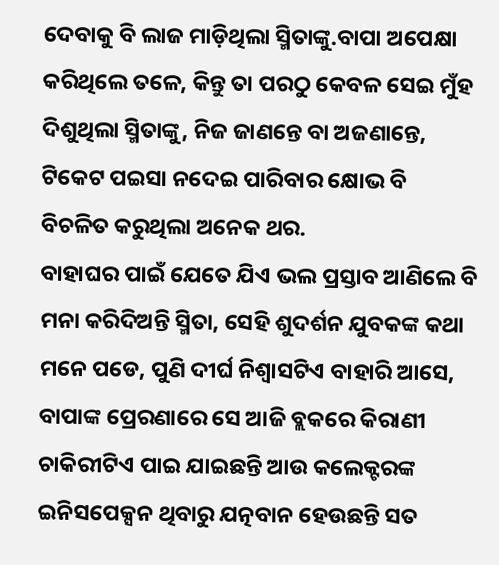ଦେବାକୁ ବି ଲାଜ ମାଡ଼ିଥିଲା ସ୍ମିତାଙ୍କୁ.ବାପା ଅପେକ୍ଷା କରିଥିଲେ ତଳେ, କିନ୍ତୁ ତା ପରଠୁ କେବଳ ସେଇ ମୁଁହ ଦିଶୁଥିଲା ସ୍ମିତାଙ୍କୁ, ନିଜ ଜାଣନ୍ତେ ବା ଅଜଣାନ୍ତେ, ଟିକେଟ ପଇସା ନଦେଇ ପାରିବାର କ୍ଷୋଭ ବି ବିଚଳିତ କରୁଥିଲା ଅନେକ ଥର.
ବାହାଘର ପାଇଁ ଯେତେ ଯିଏ ଭଲ ପ୍ରସ୍ତାବ ଆଣିଲେ ବି ମନା କରିଦିଅନ୍ତି ସ୍ମିତା, ସେହି ଶୁଦର୍ଶନ ଯୁବକଙ୍କ କଥା ମନେ ପଡେ, ପୁଣି ଦୀର୍ଘ ନିଶ୍ୱାସଟିଏ ବାହାରି ଆସେ, ବାପାଙ୍କ ପ୍ରେରଣାରେ ସେ ଆଜି ବ୍ଲକରେ କିରାଣୀ ଚାକିରୀଟିଏ ପାଇ ଯାଇଛନ୍ତି ଆଉ କଲେକ୍ଟରଙ୍କ ଇନିସପେକ୍ସନ ଥିବାରୁ ଯତ୍ନବାନ ହେଉଛନ୍ତି ସତ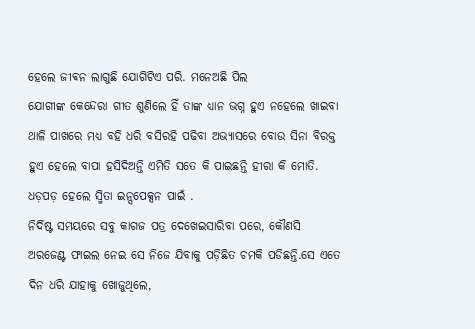ହେଲେ ଜୀଵନ ଲାଗୁଛି ଯୋଗିଟିଏ ପରି. ମନେଅଛି ପିଲ
ଯୋଗୀଙ୍କ କେନ୍ଦେରା ଗୀତ ଶୁଣିଲେ ହିଁ ତାଙ୍କ ଧ୍ୟାନ ଭଗ୍ନ ହୁଏ ନହେଲେ ଖାଇବା ଥାଳି ପାଖରେ ମଧ୍ୟ ବହି ଧରି ବସିରହି ପଢିବା ଅଭ୍ୟାସରେ ବୋଉ ସିନା ବିରକ୍ତ ହୁଏ ହେଲେ ବାପା ହସିଦିଅନ୍ତି ଏମିତି ସତେ କି ପାଇଛନ୍ତି ହୀରା କି ମୋତି. ଧଡ଼ପଡ଼ ହେଲେ ସ୍ମିତା ଇନ୍ସପେକ୍ସନ ପାଇଁ .
ନିର୍ଦିଷ୍ଟ ସମୟରେ ସବୁ କାଗଜ ପତ୍ର ଦେଖେଇସାରିବା ପରେ, କୌଣସି ଅରଜେଣ୍ଟ ଫାଇଲ ନେଇ ସେ ନିଜେ ଯିବାକୁ ପଡ଼ିଛିତ ଚମକି ପଡିଛନ୍ତି.ସେ ଏତେ ଦିନ ଧରି ଯାହାକୁ ଖୋଜୁଥିଲେ,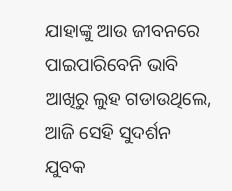ଯାହାଙ୍କୁ ଆଉ ଜୀବନରେ ପାଇପାରିବେନି ଭାବି ଆଖିରୁ ଲୁହ ଗଡାଉଥିଲେ, ଆଜି ସେହି ସୁଦର୍ଶନ ଯୁବକ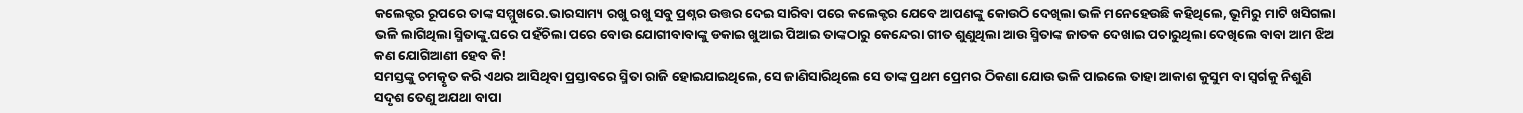କଲେକ୍ଟର ରୂପରେ ତାଙ୍କ ସମ୍ମୁଖରେ.ଭାରସାମ୍ୟ ରଖୁ ରଖୁ ସବୁ ପ୍ରଶ୍ନର ଉତ୍ତର ଦେଇ ସାରିବା ପରେ କଲେକ୍ଟର ଯେବେ ଆପଣଙ୍କୁ କୋଉଠି ଦେଖିଲା ଭଳି ମନେହେଉଛି କହିଥିଲେ, ଭୂମିରୁ ମାଟି ଖସିଗଲା ଭଳି ଲାଗିଥିଲା ସ୍ମିତାଙ୍କୁ.ଘରେ ପହଁଚିଲା ପରେ ବୋଉ ଯୋଗୀବାବାଙ୍କୁ ଡକାଇ ଖୁଆଇ ପିଆଇ ତାଙ୍କଠାରୁ କେନ୍ଦେରା ଗୀତ ଶୁଣୁଥିଲା ଆଉ ସ୍ମିତାଙ୍କ ଜାତକ ଦେଖାଇ ପଚାରୁଥିଲା ଦେଖିଲେ ବାବା ଆମ ଝିଅ କଣ ଯୋଗିଆଣୀ ହେବ କି!
ସମସ୍ତଙ୍କୁ ଚମତ୍କୃତ କରି ଏଥର ଆସିଥିବା ପ୍ରସ୍ତାବରେ ସ୍ମିତା ରାଜି ହୋଇଯାଇଥିଲେ, ସେ ଜାଣିସାରିଥିଲେ ସେ ତାଙ୍କ ପ୍ରଥମ ପ୍ରେମର ଠିକଣା ଯୋଉ ଭଳି ପାଇଲେ ତାହା ଆକାଶ କୁସୁମ ବା ସ୍ୱର୍ଗକୁ ନିଶୁଣି ସଦୃଶ ତେଣୁ ଅଯଥା ବାପା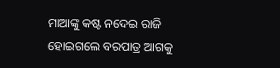ମାଆଙ୍କୁ କଷ୍ଟ ନଦେଇ ରାଜି ହୋଇଗଲେ ବରପାତ୍ର ଆଗକୁ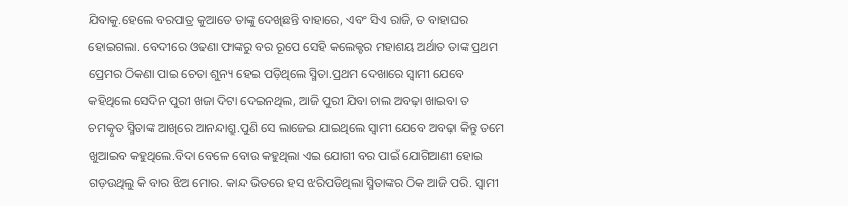ଯିବାକୁ.ହେଲେ ବରପାତ୍ର କୁଆଡେ ତାଙ୍କୁ ଦେଖିଛନ୍ତି ବାହାରେ, ଏବଂ ସିଏ ରାଜି, ତ ବାହାଘର ହୋଇଗଲା. ବେଦୀରେ ଓଢଣା ଫାଙ୍କରୁ ବର ରୂପେ ସେହି କଲେକ୍ଟର ମହାଶୟ ଅର୍ଥାତ ତାଙ୍କ ପ୍ରଥମ ପ୍ରେମର ଠିକଣା ପାଇ ଚେତା ଶୁନ୍ୟ ହେଇ ପଡ଼ିଥିଲେ ସ୍ମିତା.ପ୍ରଥମ ଦେଖାରେ ସ୍ୱାମୀ ଯେବେ କହିଥିଲେ ସେଦିନ ପୁରୀ ଖଜା ଦିଟା ଦେଇନଥିଲ, ଆଜି ପୁରୀ ଯିବା ଚାଲ ଅବଢ଼ା ଖାଇବା ତ ଚମତ୍କୃତ ସ୍ମିତାଙ୍କ ଆଖିରେ ଆନନ୍ଦାଶ୍ରୁ.ପୁଣି ସେ ଲାଜେଇ ଯାଇଥିଲେ ସ୍ୱାମୀ ଯେବେ ଅବଢ଼ା କିନ୍ତୁ ତମେ ଖୁଆଇବ କହୁଥିଲେ.ବିଦା ବେଳେ ବୋଉ କହୁଥିଲା ଏଇ ଯୋଗୀ ବର ପାଇଁ ଯୋଗିଆଣୀ ହୋଇ ଗଡ଼ଉଥିଲୁ କି ବାର ଝିଅ ମୋର. କାନ୍ଦ ଭିତରେ ହସ ଝରିପଡିଥିଲା ସ୍ମିତାଙ୍କର ଠିକ ଆଜି ପରି. ସ୍ୱାମୀ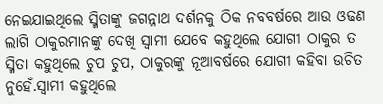ନେଇଯାଇଥିଲେ ସ୍ମିତାଙ୍କୁ ଜଗନ୍ନାଥ ଦର୍ଶନକୁ ଠିକ ନବବର୍ଷରେ ଆଉ ଓଢଣ ଲାଗି ଠାକୁରମାନଙ୍କୁ ଦେଖି ସ୍ୱାମୀ ଯେବେ କହୁଥିଲେ ଯୋଗୀ ଠାକୁର ତ ସ୍ମିତା କହୁଥିଲେ ଚୁପ ଚୁପ, ଠାକୁରଙ୍କୁ ନୂଆବର୍ଷରେ ଯୋଗୀ କହିବା ଉଚିତ ନୁହେଁ.ସ୍ୱାମୀ କହୁଥିଲେ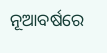ନୂଆବର୍ଷରେ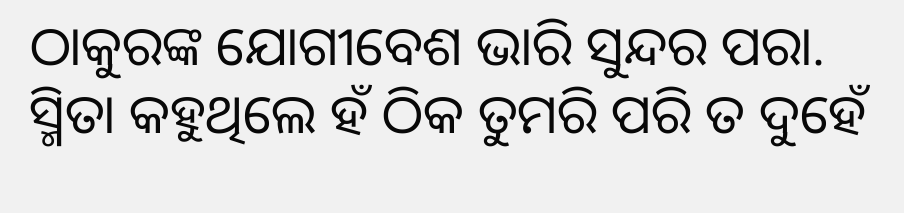ଠାକୁରଙ୍କ ଯୋଗୀବେଶ ଭାରି ସୁନ୍ଦର ପରା. ସ୍ମିତା କହୁଥିଲେ ହଁ ଠିକ ତୁମରି ପରି ତ ଦୁହେଁ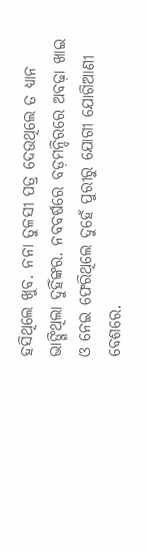ହସିଥିଲେ ଖୁବ. ନନା ତୁଳସୀ ପତ୍ର ଦେଉଥିଲେ ତ ଧ୍ୟାନ ଭାଙ୍ଗିଥିଲା ଦୁହିଁଙ୍କର. ନବବର୍ଷରେ ବଡ଼ମନ୍ଦିରରେ ଅବଢ଼ା ଖାଇ ଓ ନେଇ ଫେରିଥିଲେ ଦୁହେଁ ପୁରୀରୁ ଯୋଗୀ ଯୋଗିଆଣୀ ବେଶରେ.